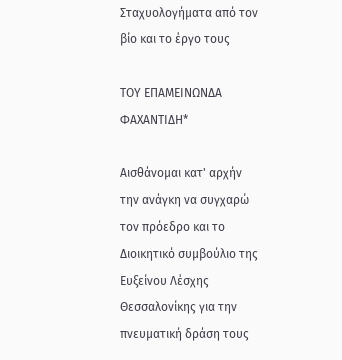Σταχυολογήματα από τον βίο και το έργο τους

ΤΟΥ ΕΠΑΜΕΙΝΩΝΔΑ ΦΑΧΑΝΤΙΔΗ*

Αισθάνομαι κατ' αρχήν την ανάγκη να συγχαρώ τον πρόεδρο και το Διοικητικό συμβούλιο της Ευξείνου Λέσχης Θεσσαλονίκης για την πνευματική δράση τους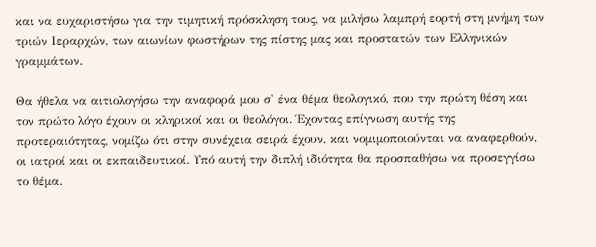και να ευχαριστήσω για την τιμητική πρόσκληση τους, να μιλήσω λαμπρή εορτή στη μνήμη των τριών Ιεραρχών, των αιωνίων φωστήρων της πίστης μας και προστατών των Ελληνικών γραμμάτων.

Θα ήθελα να αιτιολογήσω την αναφορά μου σ' ένα θέμα θεολογικό, που την πρώτη θέση και τον πρώτο λόγο έχουν οι κληρικοί και οι θεολόγοι. Έχοντας επίγνωση αυτής της προτεραιότητας, νομίζω ότι στην συνέχεια σειρά έχουν, και νομιμοποιούνται να αναφερθούν, οι ιατροί και οι εκπαιδευτικοί. Υπό αυτή την διπλή ιδιότητα θα προσπαθήσω να προσεγγίσω το θέμα.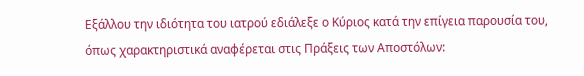Εξάλλου την ιδιότητα του ιατρού εδιάλεξε ο Κύριος κατά την επίγεια παρουσία του, όπως χαρακτηριστικά αναφέρεται στις Πράξεις των Αποστόλων: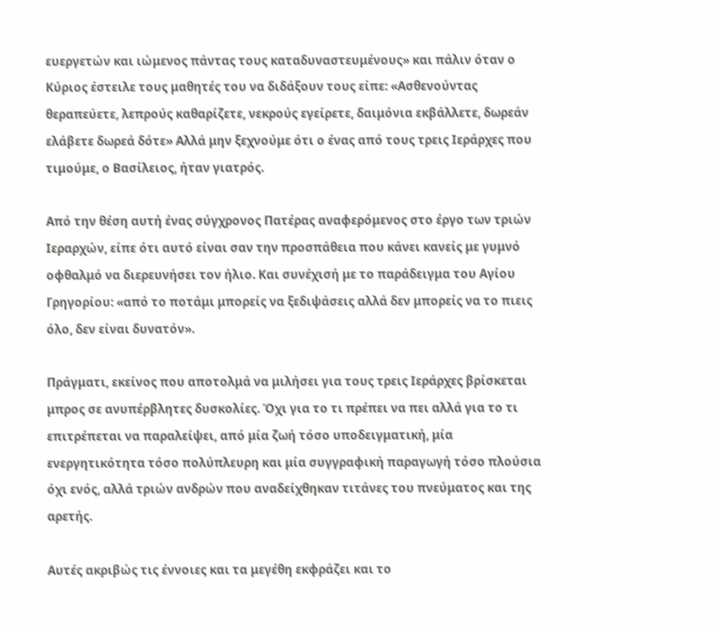ευεργετών και ιώμενος πάντας τους καταδυναστευμένους» και πάλιν όταν ο Κύριος έστειλε τους μαθητές του να διδάξουν τους είπε: «Ασθενούντας θεραπεύετε, λεπρούς καθαρίζετε, νεκρούς εγείρετε, δαιμόνια εκβάλλετε, δωρεάν ελάβετε δωρεά δότε» Αλλά μην ξεχνούμε ότι ο ένας από τους τρεις Ιεράρχες που τιμούμε, ο Βασίλειος, ήταν γιατρός.

Από την θέση αυτή ένας σύγχρονος Πατέρας αναφερόμενος στο έργο των τριών Ιεραρχών, είπε ότι αυτό είναι σαν την προσπάθεια που κάνει κανείς με γυμνό οφθαλμό να διερευνήσει τον ήλιο. Και συνέχισή με το παράδειγμα του Αγίου Γρηγορίου: «από το ποτάμι μπορείς να ξεδιψάσεις αλλά δεν μπορείς να το πιεις όλο, δεν είναι δυνατόν».

Πράγματι, εκείνος που αποτολμά να μιλήσει για τους τρεις Ιεράρχες βρίσκεται μπρος σε ανυπέρβλητες δυσκολίες. Όχι για το τι πρέπει να πει αλλά για το τι επιτρέπεται να παραλείψει, από μία ζωή τόσο υποδειγματική, μία ενεργητικότητα τόσο πολύπλευρη και μία συγγραφική παραγωγή τόσο πλούσια όχι ενός, αλλά τριών ανδρών που αναδείχθηκαν τιτάνες του πνεύματος και της αρετής.

Αυτές ακριβώς τις έννοιες και τα μεγέθη εκφράζει και το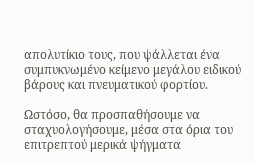απολυτίκιο τους, που ψάλλεται ένα συμπυκνωμένο κείμενο μεγάλου ειδικού βάρους και πνευματικού φορτίου.

Ωστόσο, θα προσπαθήσουμε να σταχυολογήσουμε, μέσα στα όρια του επιτρεπτού μερικά ψήγματα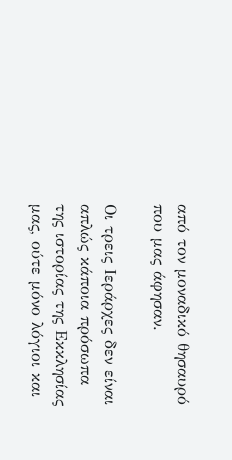από τον μοναδικό θησαυρό που μας άφησαν.

Οι τρεις Ιεράρχες δεν είναι απλώς κάποια πρόσωπα της ιστορίας της Εκκλησίας μας, ούτε μόνο λόγιοι και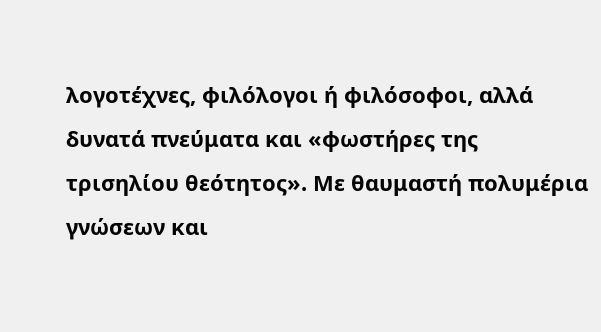λογοτέχνες, φιλόλογοι ή φιλόσοφοι, αλλά δυνατά πνεύματα και «φωστήρες της τρισηλίου θεότητος». Με θαυμαστή πολυμέρια γνώσεων και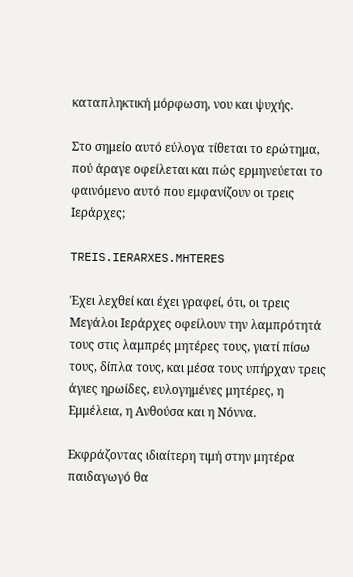καταπληκτική μόρφωση, νου και ψυχής.

Στο σημείο αυτό εύλογα τίθεται το ερώτημα, πού άραγε οφείλεται και πώς ερμηνεύεται το φαινόμενο αυτό που εμφανίζουν οι τρεις Ιεράρχες;

TREIS.IERARXES.MHTERES

Έχει λεχθεί και έχει γραφεί, ότι, οι τρεις Μεγάλοι Ιεράρχες οφείλουν την λαμπρότητά τους στις λαμπρές μητέρες τους, γιατί πίσω τους, δίπλα τους, και μέσα τους υπήρχαν τρεις άγιες ηρωίδες, ευλογημένες μητέρες, η Εμμέλεια, η Ανθούσα και η Νόννα.

Εκφράζοντας ιδιαίτερη τιμή στην μητέρα παιδαγωγό θα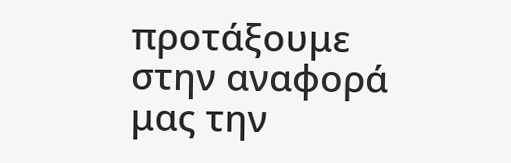προτάξουμε στην αναφορά μας την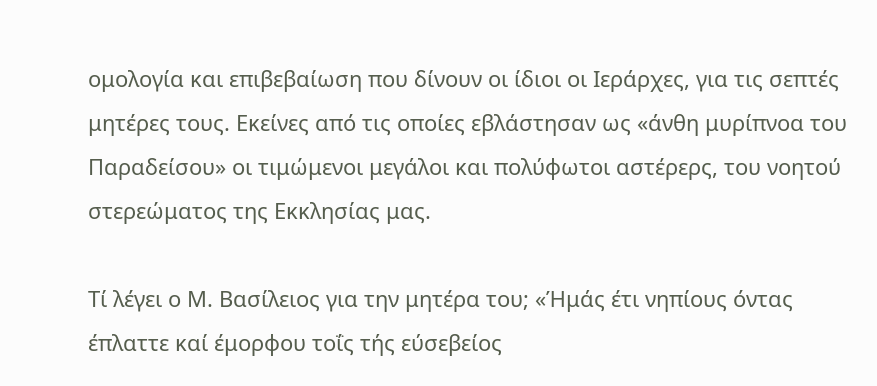ομολογία και επιβεβαίωση που δίνουν οι ίδιοι οι Ιεράρχες, για τις σεπτές μητέρες τους. Εκείνες από τις οποίες εβλάστησαν ως «άνθη μυρίπνοα του Παραδείσου» οι τιμώμενοι μεγάλοι και πολύφωτοι αστέρερς, του νοητού στερεώματος της Εκκλησίας μας.

Τί λέγει ο Μ. Βασίλειος για την μητέρα του; «Ήμάς έτι νηπίους όντας έπλαττε καί έμορφου τοΐς τής εύσεβείος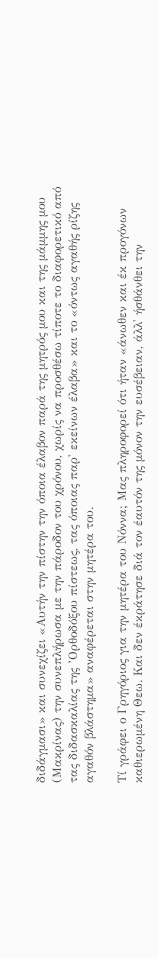διδάγμασι» και συνεχίζει «Αυτήν την πίστην την όποια έλαβον παρά της μητρός μου και της μάμμης μου (Μακρίνας) την συνεπλήρωσα με την πάροδον του χρόνου, χωρίς να προσθέσω τίποτε το διαφορετικό από τας διδασκαλίας της ’Ορθοδόξου πίστεως, τας όποιας παρ' εκείνων έλαβα» και το «όντως αγαθής ρίζης αγαθόν βλάστημα» αναφέρεται στην μητέρα του.

Τί γράφει ο Γρηγόριος για την μητέρα του Νόννα; Μας πληροφορεί ότι ήταν «άνωθεν και έκ προγόνων καθιερωμένη Θεω. Και δεν έκράτησε διά τον έαυτόν της μόνον την ευσέβειαν, άλλ' ήσθάνθει την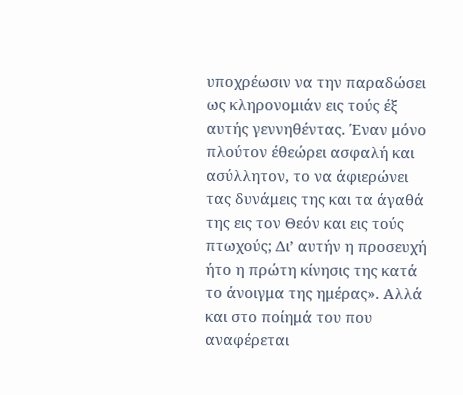υποχρέωσιν να την παραδώσει ως κληρονομιάν εις τούς έξ αυτής γεννηθέντας. Έναν μόνο πλούτον έθεώρει ασφαλή και ασύλλητον, το να άφιερώνει τας δυνάμεις της και τα άγαθά της εις τον Θεόν και εις τούς πτωχούς; Δι’ αυτήν η προσευχή ήτο η πρώτη κίνησις της κατά το άνοιγμα της ημέρας». Αλλά και στο ποίημά του που αναφέρεται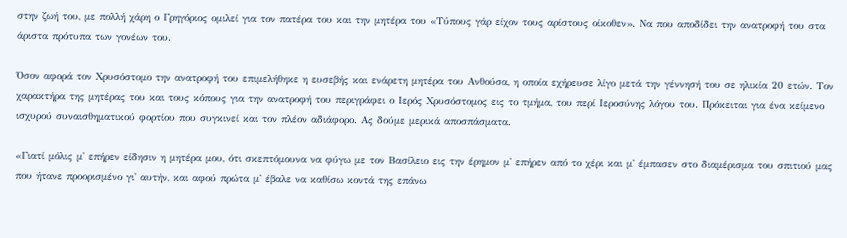στην ζωή του, με πολλή χάρη ο Γρηγόριος ομιλεί για τον πατέρα του και την μητέρα του «Τύπους γάρ είχον τους αρίστους οίκοθεν». Να που αποδίδει την ανατροφή του στα άριστα πρότυπα των γονέων του.

Όσον αφορά τον Χρυσόστομο την ανατροφή του επιμελήθηκε η ευσεβής και ενάρετη μητέρα του Ανθούσα, η οποία εχήρευσε λίγο μετά την γέννησή του σε ηλικία 20 ετών. Τον χαρακτήρα της μητέρας του και τους κόπους για την ανατροφή του περιγράφει ο Ιερός Χρυσόστομος εις το τμήμα, του περί Ιεροσύνης λόγου του. Πρόκειται για ένα κείμενο ισχυρού συναισθηματικού φορτίου που συγκινεί και τον πλέον αδιάφορο. Ας δούμε μερικά αποσπάσματα.

«Γιατί μόλις μ' επήρεν είδησιν η μητέρα μου, ότι σκεπτόμουνα να φύγω με τον Βασίλειο εις την έρημον μ' επήρεν από το χέρι και μ' έμπασεν στο διαμέρισμα του σπιτιού μας που ήτανε προορισμένο γι' αυτήν, και αφού πρώτα μ' έβαλε να καθίσω κοντά της επάνω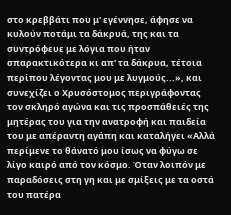στο κρεββάτι που μ' εγέννησε, άφησε να κυλούν ποτάμι τα δάκρυά, της και τα συντρόφευε με λόγια που ήταν σπαρακτικότερα κι απ' τα δάκρυα, τέτοια περίπου λέγοντας μου με λυγμούς...», και συνεχίζει ο Χρυσόστομος περιγράφοντας τον σκληρό αγώνα και τις προσπάθειές της μητέρας του για την ανατροφή και παιδεία του με απέραντη αγάπη και καταλήγει «Αλλά περίμενε το θάνατό μου ίσως να φύγω σε λίγο καιρό από τον κόσμο. Όταν λοιπόν με παραδόσεις στη γη και με σμίξεις με τα οστά του πατέρα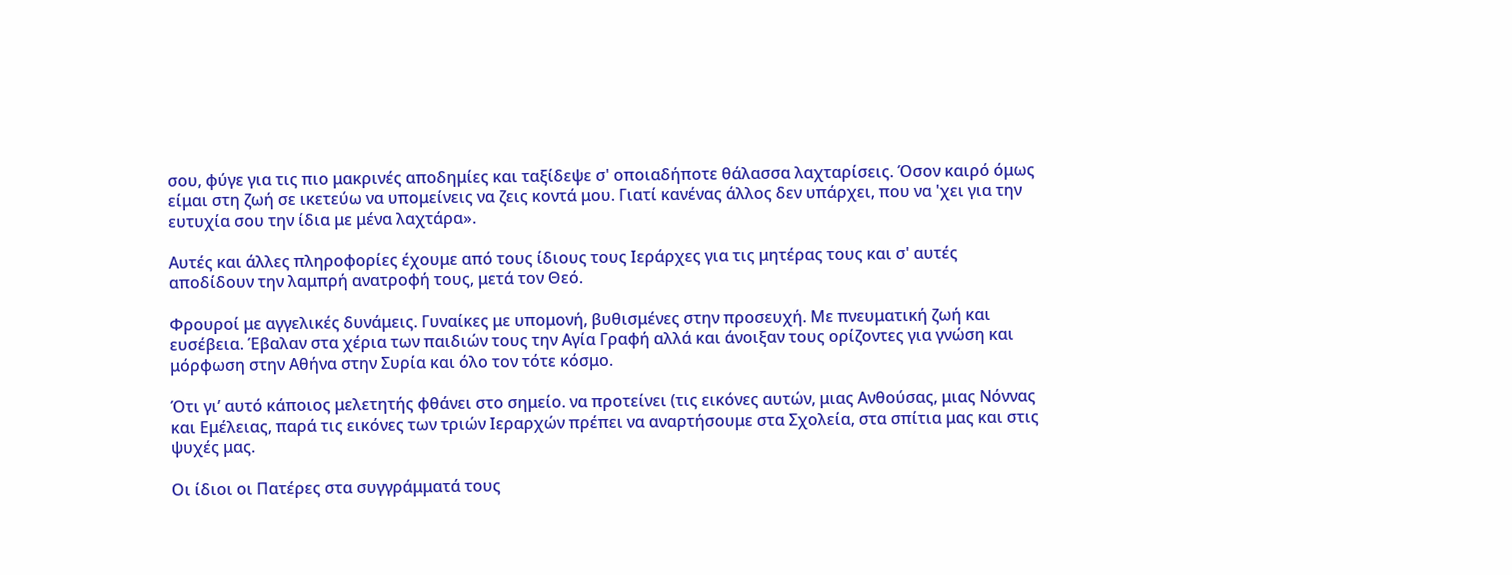σου, φύγε για τις πιο μακρινές αποδημίες και ταξίδεψε σ' οποιαδήποτε θάλασσα λαχταρίσεις. Όσον καιρό όμως είμαι στη ζωή σε ικετεύω να υπομείνεις να ζεις κοντά μου. Γιατί κανένας άλλος δεν υπάρχει, που να 'χει για την ευτυχία σου την ίδια με μένα λαχτάρα».

Αυτές και άλλες πληροφορίες έχουμε από τους ίδιους τους Ιεράρχες για τις μητέρας τους και σ' αυτές αποδίδουν την λαμπρή ανατροφή τους, μετά τον Θεό.

Φρουροί με αγγελικές δυνάμεις. Γυναίκες με υπομονή, βυθισμένες στην προσευχή. Με πνευματική ζωή και ευσέβεια. Έβαλαν στα χέρια των παιδιών τους την Αγία Γραφή αλλά και άνοιξαν τους ορίζοντες για γνώση και μόρφωση στην Αθήνα στην Συρία και όλο τον τότε κόσμο.

Ότι γι’ αυτό κάποιος μελετητής φθάνει στο σημείο. να προτείνει (τις εικόνες αυτών, μιας Ανθούσας, μιας Νόννας και Εμέλειας, παρά τις εικόνες των τριών Ιεραρχών πρέπει να αναρτήσουμε στα Σχολεία, στα σπίτια μας και στις ψυχές μας.

Οι ίδιοι οι Πατέρες στα συγγράμματά τους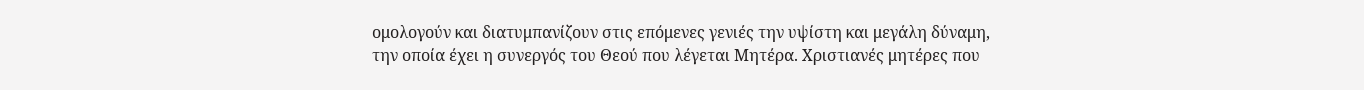ομολογούν και διατυμπανίζουν στις επόμενες γενιές την υψίστη και μεγάλη δύναμη, την οποία έχει η συνεργός του Θεού που λέγεται Μητέρα. Χριστιανές μητέρες που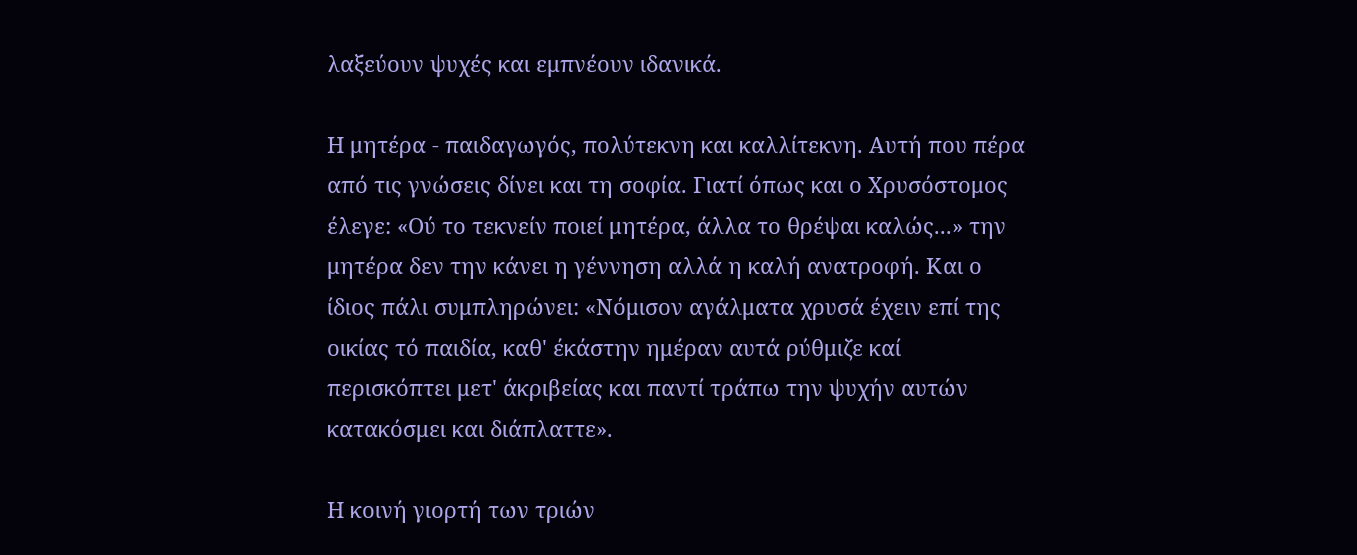λαξεύουν ψυχές και εμπνέουν ιδανικά.

Η μητέρα - παιδαγωγός, πολύτεκνη και καλλίτεκνη. Αυτή που πέρα από τις γνώσεις δίνει και τη σοφία. Γιατί όπως και ο Χρυσόστομος έλεγε: «Ού το τεκνείν ποιεί μητέρα, άλλα το θρέψαι καλώς...» την μητέρα δεν την κάνει η γέννηση αλλά η καλή ανατροφή. Και ο ίδιος πάλι συμπληρώνει: «Νόμισον αγάλματα χρυσά έχειν επί της οικίας τό παιδία, καθ' έκάστην ημέραν αυτά ρύθμιζε καί περισκόπτει μετ' άκριβείας και παντί τράπω την ψυχήν αυτών κατακόσμει και διάπλαττε».

Η κοινή γιορτή των τριών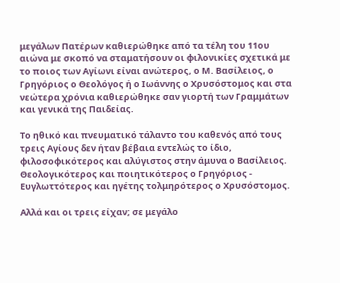μεγάλων Πατέρων καθιερώθηκε από τα τέλη του 11ου αιώνα με σκοπό να σταματήσουν οι φιλονικίες σχετικά με το ποιος των Αγίωνι είναι ανώτερος, ο Μ. Βασίλειος, ο Γρηγόριος ο Θεολόγος ή ο Ιωάννης ο Χρυσόστομος και στα νεώτερα χρόνια καθιερώθηκε σαν γιορτή των Γραμμάτων και γενικά της Παιδείας.

Το ηθικό και πνευματικό τάλαντο του καθενός από τους τρεις Αγίους δεν ήταν βέβαια εντελώς το ίδιο, φιλοσοφικότερος και αλύγιστος στην άμυνα ο Βασίλειος. Θεολογικότερος και ποιητικότερος ο Γρηγόριος - Ευγλωττότερος και ηγέτης τολμηρότερος ο Χρυσόστομος.

Αλλά και οι τρεις είχαν; σε μεγάλο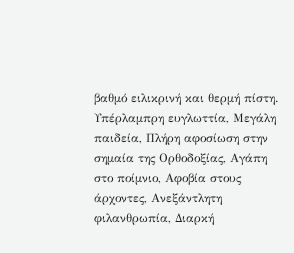βαθμό ειλικρινή και θερμή πίστη. Υπέρλαμπρη ευγλωττία, Μεγάλη παιδεία, Πλήρη αφοσίωση στην σημαία της Ορθοδοξίας, Αγάπη στο ποίμνιο, Αφοβία στους άρχοντες, Ανεξάντλητη φιλανθρωπία, Διαρκή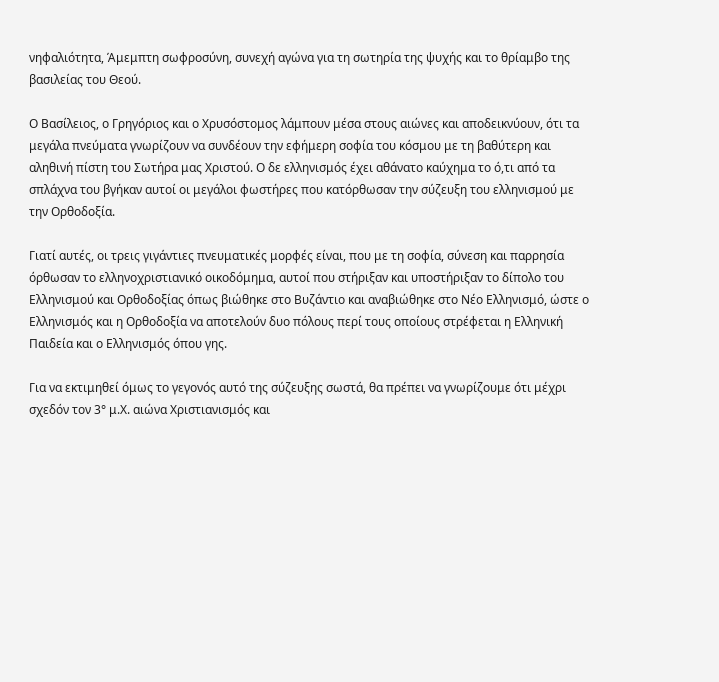νηφαλιότητα, Άμεμπτη σωφροσύνη, συνεχή αγώνα για τη σωτηρία της ψυχής και το θρίαμβο της βασιλείας του Θεού.

Ο Βασίλειος, ο Γρηγόριος και ο Χρυσόστομος λάμπουν μέσα στους αιώνες και αποδεικνύουν, ότι τα μεγάλα πνεύματα γνωρίζουν να συνδέουν την εφήμερη σοφία του κόσμου με τη βαθύτερη και αληθινή πίστη του Σωτήρα μας Χριστού. Ο δε ελληνισμός έχει αθάνατο καύχημα το ό,τι από τα σπλάχνα του βγήκαν αυτοί οι μεγάλοι φωστήρες που κατόρθωσαν την σύζευξη του ελληνισμού με την Ορθοδοξία.

Γιατί αυτές, οι τρεις γιγάντιες πνευματικές μορφές είναι, που με τη σοφία, σύνεση και παρρησία όρθωσαν το ελληνοχριστιανικό οικοδόμημα, αυτοί που στήριξαν και υποστήριξαν το δίπολο του Ελληνισμού και Ορθοδοξίας όπως βιώθηκε στο Βυζάντιο και αναβιώθηκε στο Νέο Ελληνισμό, ώστε ο Ελληνισμός και η Ορθοδοξία να αποτελούν δυο πόλους περί τους οποίους στρέφεται η Ελληνική Παιδεία και ο Ελληνισμός όπου γης.

Για να εκτιμηθεί όμως το γεγονός αυτό της σύζευξης σωστά, θα πρέπει να γνωρίζουμε ότι μέχρι σχεδόν τον 3° μ.Χ. αιώνα Χριστιανισμός και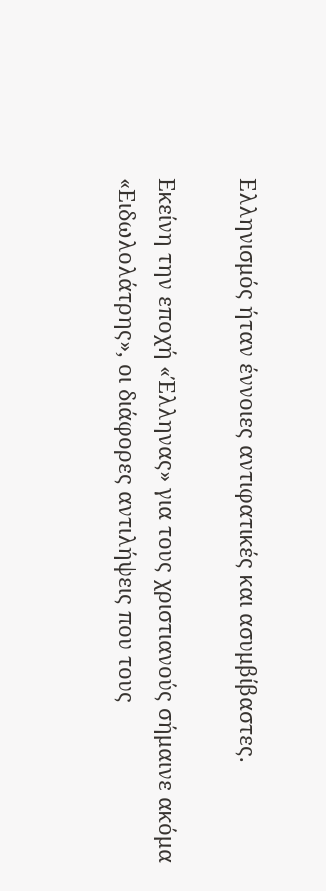Ελληνισμός ήταν έννοιες αντιφατικές και ασυμβίβαστες.

Εκείνη την εποχή «Έλληνας» για τους χριστιανούς σήμαινε ακόμα «Ειδωλολάτρης», οι διάφορες αντιλήψεις που τους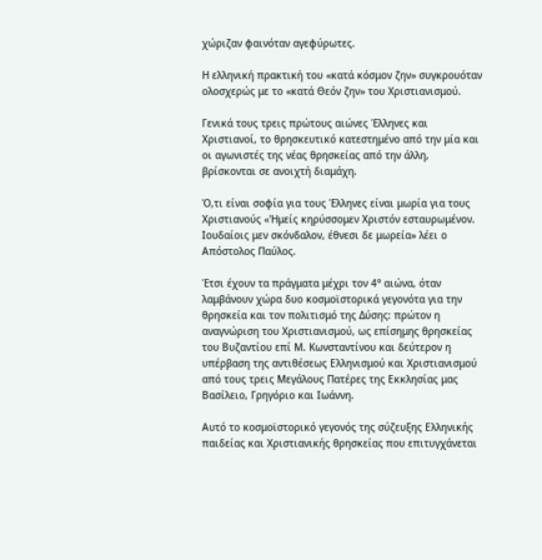χώριζαν φαινόταν αγεφύρωτες.

Η ελληνική πρακτική του «κατά κόσμον ζην» συγκρουόταν ολοσχερώς με το «κατά Θεόν ζην» του Χριστιανισμού.

Γενικά τους τρεις πρώτους αιώνες Έλληνες και Χριστιανοί, το θρησκευτικό κατεστημένο από την μία και οι αγωνιστές της νέας θρησκείας από την άλλη, βρίσκονται σε ανοιχτή διαμάχη.

Ό,τι είναι σοφία για τους Έλληνες είναι μωρία για τους Χριστιανούς «'Ημείς κηρύσσομεν Χριστόν εσταυρωμένον. Ιουδαίοις μεν σκόνδαλον, έθνεσι δε μωρεία» λέει ο Απόστολος Παύλος.

Έτσι έχουν τα πράγματα μέχρι τον 4° αιώνα, όταν λαμβάνουν χώρα δυο κοσμοϊστορικά γεγονότα για την θρησκεία και τον πολιτισμό της Δύσης: πρώτον η αναγνώριση του Χριστιανισμού, ως επίσημης θρησκείας του Βυζαντίου επί Μ. Κωνσταντίνου και δεύτερον η υπέρβαση της αντιθέσεως Ελληνισμού και Χριστιανισμού από τους τρεις Μεγάλους Πατέρες της Εκκλησίας μας Βασίλειο, Γρηγόριο και Ιωάννη.

Αυτό το κοσμοϊστορικό γεγονός της σύζευξης Ελληνικής παιδείας και Χριστιανικής θρησκείας που επιτυγχάνεται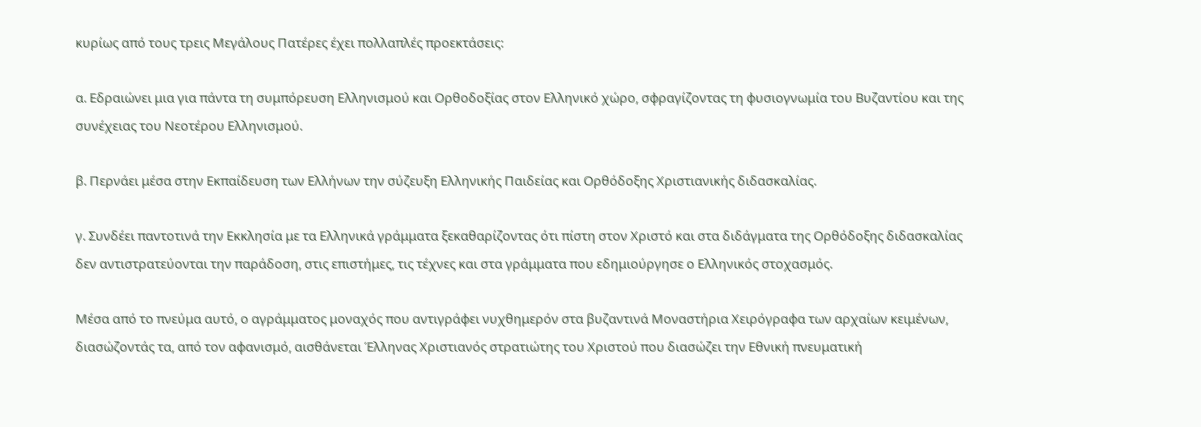κυρίως από τους τρεις Μεγάλους Πατέρες έχει πολλαπλές προεκτάσεις:

α. Εδραιώνει μια για πάντα τη συμπόρευση Ελληνισμού και Ορθοδοξίας στον Ελληνικό χώρο, σφραγίζοντας τη φυσιογνωμία του Βυζαντίου και της συνέχειας του Νεοτέρου Ελληνισμού.

β. Περνάει μέσα στην Εκπαίδευση των Ελλήνων την σύζευξη Ελληνικής Παιδείας και Ορθόδοξης Χριστιανικής διδασκαλίας.

γ. Συνδέει παντοτινά την Εκκλησία με τα Ελληνικά γράμματα ξεκαθαρίζοντας ότι πίστη στον Χριστό και στα διδάγματα της Ορθόδοξης διδασκαλίας δεν αντιστρατεύονται την παράδοση, στις επιστήμες, τις τέχνες και στα γράμματα που εδημιούργησε ο Ελληνικός στοχασμός.

Μέσα από το πνεύμα αυτό, ο αγράμματος μοναχός που αντιγράφει νυχθημερόν στα βυζαντινά Μοναστήρια Χειρόγραφα των αρχαίων κειμένων, διασώζοντάς τα, από τον αφανισμό, αισθάνεται Έλληνας Χριστιανός στρατιώτης του Χριστού που διασώζει την Εθνική πνευματική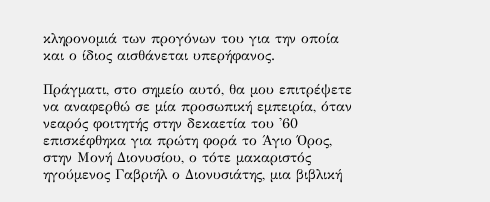κληρονομιά των προγόνων του για την οποία και ο ίδιος αισθάνεται υπερήφανος.

Πράγματι, στο σημείο αυτό, θα μου επιτρέψετε να αναφερθώ σε μία προσωπική εμπειρία, όταν νεαρός φοιτητής στην δεκαετία του '60 επισκέφθηκα για πρώτη φορά το Άγιο Όρος, στην Μονή Διονυσίου, ο τότε μακαριστός ηγούμενος Γαβριήλ ο Διονυσιάτης, μια βιβλική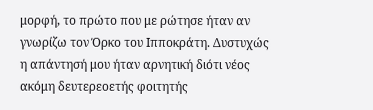μορφή, το πρώτο που με ρώτησε ήταν αν γνωρίζω τον Όρκο του Ιπποκράτη. Δυστυχώς η απάντησή μου ήταν αρνητική διότι νέος ακόμη δευτερεοετής φοιτητής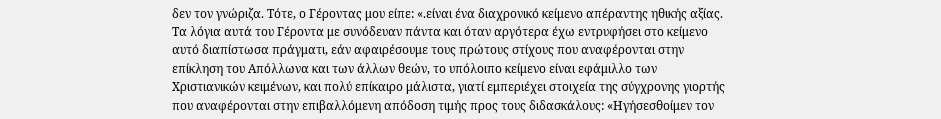δεν τον γνώριζα. Τότε, ο Γέροντας μου είπε: «.είναι ένα διαχρονικό κείμενο απέραντης ηθικής αξίας. Τα λόγια αυτά του Γέροντα με συνόδευαν πάντα και όταν αργότερα έχω εντρυφήσει στο κείμενο αυτό διαπίστωσα πράγματι, εάν αφαιρέσουμε τους πρώτους στίχους που αναφέρονται στην επίκληση του Απόλλωνα και των άλλων θεών, το υπόλοιπο κείμενο είναι εφάμιλλο των Χριστιανικών κειμένων, και πολύ επίκαιρο μάλιστα, γιατί εμπεριέχει στοιχεία της σύγχρονης γιορτής που αναφέρονται στην επιβαλλόμενη απόδοση τιμής προς τους διδασκάλους: «Ηγήσεσθοίμεν τον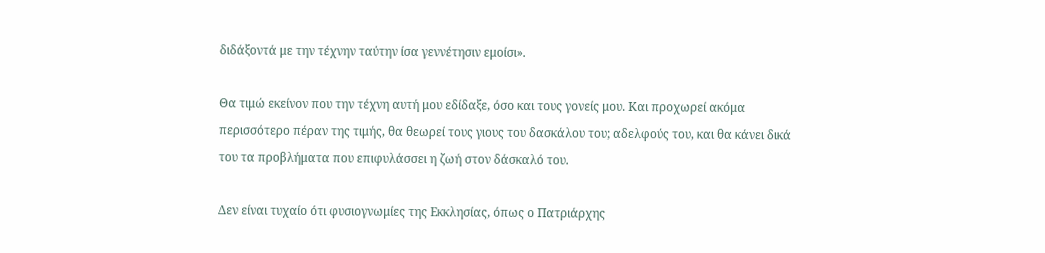διδάξοντά με την τέχνην ταύτην ίσα γεννέτησιν εμοίσι».

Θα τιμώ εκείνον που την τέχνη αυτή μου εδίδαξε, όσο και τους γονείς μου. Και προχωρεί ακόμα περισσότερο πέραν της τιμής, θα θεωρεί τους γιους του δασκάλου του; αδελφούς του, και θα κάνει δικά του τα προβλήματα που επιφυλάσσει η ζωή στον δάσκαλό του.

Δεν είναι τυχαίο ότι φυσιογνωμίες της Εκκλησίας, όπως ο Πατριάρχης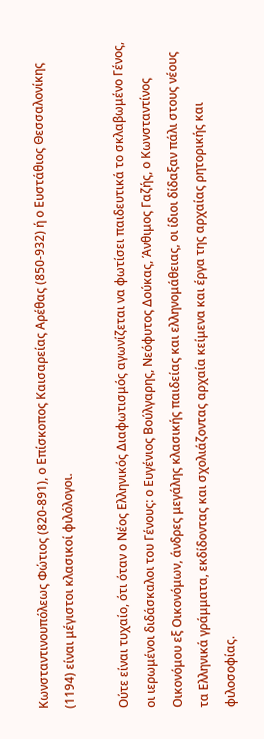Κωνσταντινουπόλεως Φώτιος (820-891), ο Επίσκοπος Καισαρείας Αρέθας (850-932) ή ο Ευστάθιος Θεσσαλονίκης (1194) είναι μέγιστοι κλασικοί φιλόλογοι.

Ούτε είναι τυχαίο, ότι όταν ο Νέος Ελληνικός Διαφωτισμός αγωνίζεται να φωτίσει παιδευτικά το σκλαβωμένο Γένος, οι ιερωμένοι διδάσκαλοι του Γένους: ο Ευγένιος Βούλγαρης, Νεόφυτος Δούκας, Άνθιμος Γαζής, ο Κωνσταντίνος Οικονόμου εξ Οικονόμων, άνδρες μεγάλης κλασικής παιδείας και ελληνομάθειας, οι ίδιοι δίδαξαν πάλι στους νέους τα Ελληνικά γράμματα, εκδίδοντας και σχολιάζοντας αρχαία κείμενα και έργα της αρχαίας ρητορικής και φιλοσοφίας.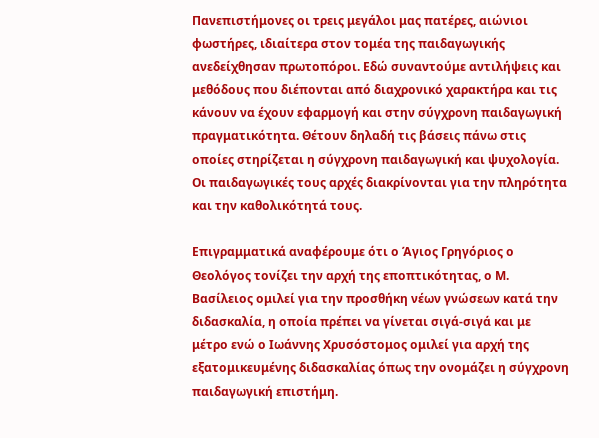Πανεπιστήμονες οι τρεις μεγάλοι μας πατέρες, αιώνιοι φωστήρες, ιδιαίτερα στον τομέα της παιδαγωγικής ανεδείχθησαν πρωτοπόροι. Εδώ συναντούμε αντιλήψεις και μεθόδους που διέπονται από διαχρονικό χαρακτήρα και τις κάνουν να έχουν εφαρμογή και στην σύγχρονη παιδαγωγική πραγματικότητα. Θέτουν δηλαδή τις βάσεις πάνω στις οποίες στηρίζεται η σύγχρονη παιδαγωγική και ψυχολογία. Οι παιδαγωγικές τους αρχές διακρίνονται για την πληρότητα και την καθολικότητά τους.

Επιγραμματικά αναφέρουμε ότι ο Άγιος Γρηγόριος ο Θεολόγος τονίζει την αρχή της εποπτικότητας, ο Μ. Βασίλειος ομιλεί για την προσθήκη νέων γνώσεων κατά την διδασκαλία, η οποία πρέπει να γίνεται σιγά-σιγά και με μέτρο ενώ ο Ιωάννης Χρυσόστομος ομιλεί για αρχή της εξατομικευμένης διδασκαλίας όπως την ονομάζει η σύγχρονη παιδαγωγική επιστήμη.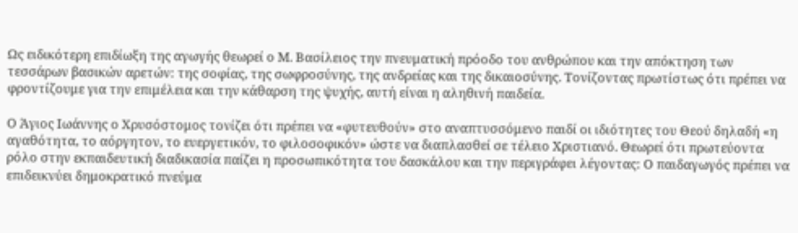Ως ειδικότερη επιδίωξη της αγωγής θεωρεί ο Μ. Βασίλειος την πνευματική πρόοδο του ανθρώπου και την απόκτηση των τεσσάρων βασικών αρετών: της σοφίας, της σωφροσύνης, της ανδρείας και της δικαιοσύνης. Τονίζοντας πρωτίστως ότι πρέπει να φροντίζουμε για την επιμέλεια και την κάθαρση της ψυχής, αυτή είναι η αληθινή παιδεία.

Ο Άγιος Ιωάννης ο Χρυσόστομος τονίζει ότι πρέπει να «φυτευθούν» στο αναπτυσσόμενο παιδί οι ιδιότητες του Θεού δηλαδή «η αγαθότητα, το αόργητον, το ευεργετικόν, το φιλοσοφικόν» ώστε να διαπλασθεί σε τέλειο Χριστιανό. Θεωρεί ότι πρωτεύοντα ρόλο στην εκπαιδευτική διαδικασία παίζει η προσωπικότητα του δασκάλου και την περιγράφει λέγοντας: Ο παιδαγωγός πρέπει να επιδεικνύει δημοκρατικό πνεύμα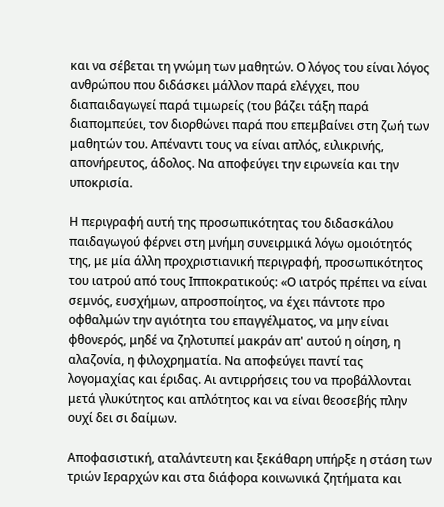και να σέβεται τη γνώμη των μαθητών. Ο λόγος του είναι λόγος ανθρώπου που διδάσκει μάλλον παρά ελέγχει, που διαπαιδαγωγεί παρά τιμωρείς (του βάζει τάξη παρά διαπομπεύει, τον διορθώνει παρά που επεμβαίνει στη ζωή των μαθητών του. Απέναντι τους να είναι απλός, ειλικρινής, απονήρευτος, άδολος. Να αποφεύγει την ειρωνεία και την υποκρισία.

Η περιγραφή αυτή της προσωπικότητας του διδασκάλου παιδαγωγού φέρνει στη μνήμη συνειρμικά λόγω ομοιότητός της, με μία άλλη προχριστιανική περιγραφή, προσωπικότητος του ιατρού από τους Ιπποκρατικούς: «Ο ιατρός πρέπει να είναι σεμνός, ευσχήμων, απροσποίητος, να έχει πάντοτε προ οφθαλμών την αγιότητα του επαγγέλματος, να μην είναι φθονερός, μηδέ να ζηλοτυπεί μακράν απ' αυτού η οίηση, η αλαζονία, η φιλοχρηματία. Να αποφεύγει παντί τας λογομαχίας και έριδας. Αι αντιρρήσεις του να προβάλλονται μετά γλυκύτητος και απλότητος και να είναι θεοσεβής πλην ουχί δει σι δαίμων.

Αποφασιστική, αταλάντευτη και ξεκάθαρη υπήρξε η στάση των τριών Ιεραρχών και στα διάφορα κοινωνικά ζητήματα και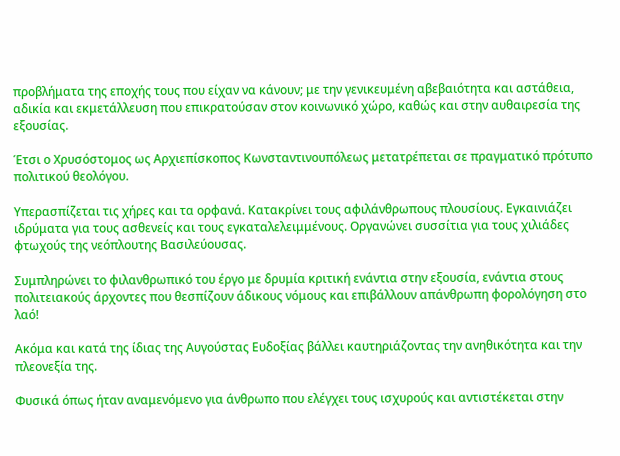προβλήματα της εποχής τους που είχαν να κάνουν; με την γενικευμένη αβεβαιότητα και αστάθεια, αδικία και εκμετάλλευση που επικρατούσαν στον κοινωνικό χώρο, καθώς και στην αυθαιρεσία της εξουσίας.

Έτσι ο Χρυσόστομος ως Αρχιεπίσκοπος Κωνσταντινουπόλεως μετατρέπεται σε πραγματικό πρότυπο πολιτικού θεολόγου.

Υπερασπίζεται τις χήρες και τα ορφανά. Κατακρίνει τους αφιλάνθρωπους πλουσίους. Εγκαινιάζει ιδρύματα για τους ασθενείς και τους εγκαταλελειμμένους. Οργανώνει συσσίτια για τους χιλιάδες φτωχούς της νεόπλουτης Βασιλεύουσας.

Συμπληρώνει το φιλανθρωπικό του έργο με δρυμία κριτική ενάντια στην εξουσία, ενάντια στους πολιτειακούς άρχοντες που θεσπίζουν άδικους νόμους και επιβάλλουν απάνθρωπη φορολόγηση στο λαό!

Ακόμα και κατά της ίδιας της Αυγούστας Ευδοξίας βάλλει καυτηριάζοντας την ανηθικότητα και την πλεονεξία της.

Φυσικά όπως ήταν αναμενόμενο για άνθρωπο που ελέγχει τους ισχυρούς και αντιστέκεται στην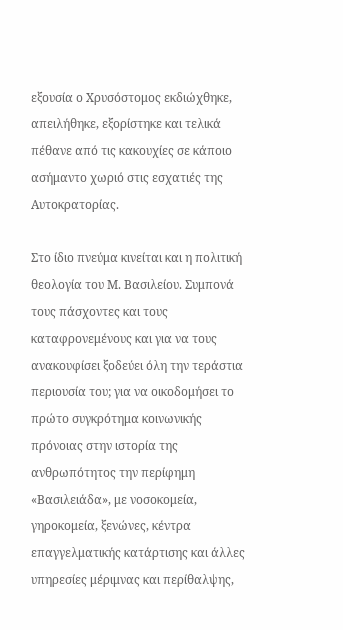εξουσία ο Χρυσόστομος εκδιώχθηκε, απειλήθηκε, εξορίστηκε και τελικά πέθανε από τις κακουχίες σε κάποιο ασήμαντο χωριό στις εσχατιές της Αυτοκρατορίας.

Στο ίδιο πνεύμα κινείται και η πολιτική θεολογία του Μ. Βασιλείου. Συμπονά τους πάσχοντες και τους καταφρονεμένους και για να τους ανακουφίσει ξοδεύει όλη την τεράστια περιουσία του; για να οικοδομήσει το πρώτο συγκρότημα κοινωνικής πρόνοιας στην ιστορία της ανθρωπότητος την περίφημη «Βασιλειάδα», με νοσοκομεία, γηροκομεία, ξενώνες, κέντρα επαγγελματικής κατάρτισης και άλλες υπηρεσίες μέριμνας και περίθαλψης,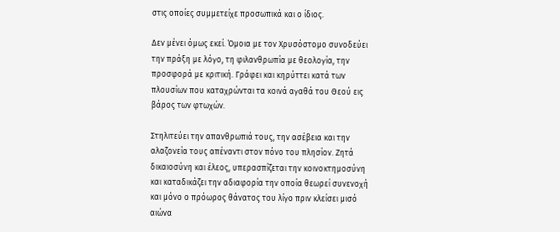στις οποίες συμμετείχε προσωπικά και ο ίδιος.

Δεν μένει όμως εκεί. Όμοια με τον Χρυσόστομο συνοδεύει την πράξη με λόγο, τη φιλανθρωπία με θεολογία, την προσφορά με κριτική. Γράφει και κηρύττει κατά των πλουσίων που καταχρώνται τα κοινά αγαθά του Θεού εις βάρος των φτωχών.

Στηλιτεύει την απανθρωπιά τους, την ασέβεια και την αλαζονεία τους απέναντι στον πόνο του πλησίον. Ζητά δικαιοσύνη και έλεος, υπερασπίζεται την κοινοκτημοσύνη και καταδικάζει την αδιαφορία την οποία θεωρεί συνενοχή και μόνο ο πρόωρος θάνατος του λίγο πριν κλείσει μισό αιώνα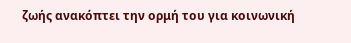ζωής ανακόπτει την ορμή του για κοινωνική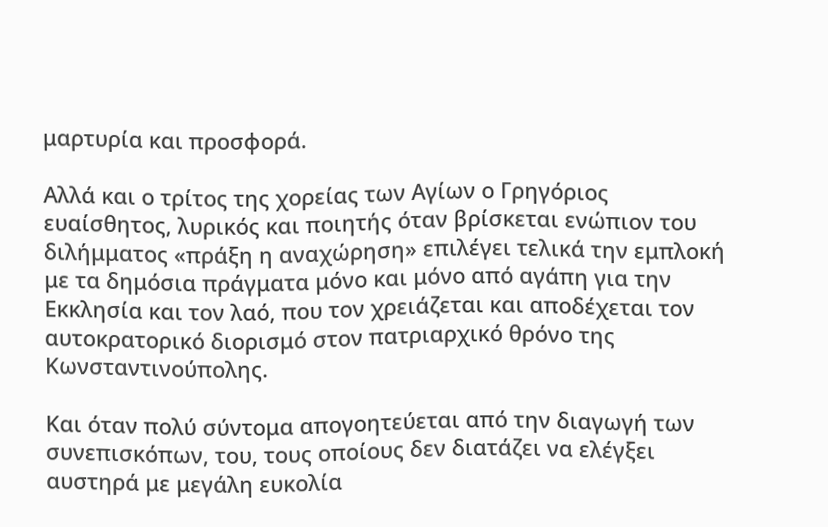μαρτυρία και προσφορά.

Αλλά και ο τρίτος της χορείας των Αγίων ο Γρηγόριος ευαίσθητος, λυρικός και ποιητής όταν βρίσκεται ενώπιον του διλήμματος «πράξη η αναχώρηση» επιλέγει τελικά την εμπλοκή με τα δημόσια πράγματα μόνο και μόνο από αγάπη για την Εκκλησία και τον λαό, που τον χρειάζεται και αποδέχεται τον αυτοκρατορικό διορισμό στον πατριαρχικό θρόνο της Κωνσταντινούπολης.

Και όταν πολύ σύντομα απογοητεύεται από την διαγωγή των συνεπισκόπων, του, τους οποίους δεν διατάζει να ελέγξει αυστηρά με μεγάλη ευκολία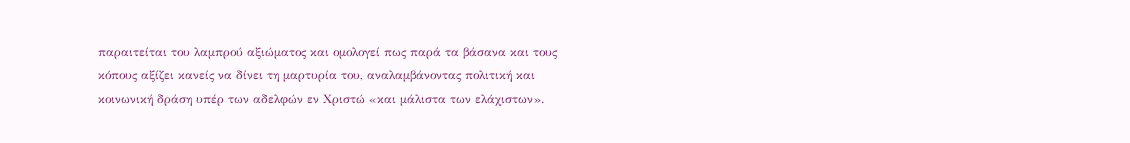παραιτείται του λαμπρού αξιώματος και ομολογεί πως παρά τα βάσανα και τους κόπους αξίζει κανείς να δίνει τη μαρτυρία του, αναλαμβάνοντας πολιτική και κοινωνική δράση υπέρ των αδελφών εν Χριστώ «και μάλιστα των ελάχιστων».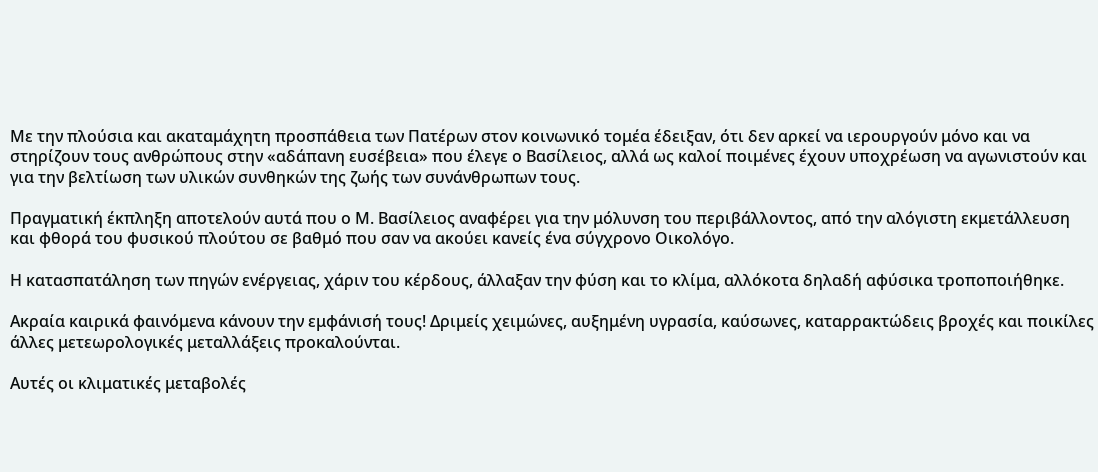Με την πλούσια και ακαταμάχητη προσπάθεια των Πατέρων στον κοινωνικό τομέα έδειξαν, ότι δεν αρκεί να ιερουργούν μόνο και να στηρίζουν τους ανθρώπους στην «αδάπανη ευσέβεια» που έλεγε ο Βασίλειος, αλλά ως καλοί ποιμένες έχουν υποχρέωση να αγωνιστούν και για την βελτίωση των υλικών συνθηκών της ζωής των συνάνθρωπων τους.

Πραγματική έκπληξη αποτελούν αυτά που ο Μ. Βασίλειος αναφέρει για την μόλυνση του περιβάλλοντος, από την αλόγιστη εκμετάλλευση και φθορά του φυσικού πλούτου σε βαθμό που σαν να ακούει κανείς ένα σύγχρονο Οικολόγο.

Η κατασπατάληση των πηγών ενέργειας, χάριν του κέρδους, άλλαξαν την φύση και το κλίμα, αλλόκοτα δηλαδή αφύσικα τροποποιήθηκε.

Ακραία καιρικά φαινόμενα κάνουν την εμφάνισή τους! Δριμείς χειμώνες, αυξημένη υγρασία, καύσωνες, καταρρακτώδεις βροχές και ποικίλες άλλες μετεωρολογικές μεταλλάξεις προκαλούνται.

Αυτές οι κλιματικές μεταβολές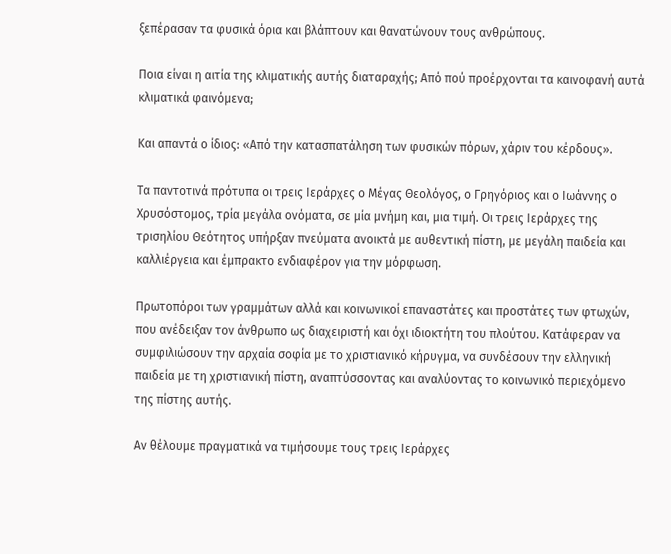ξεπέρασαν τα φυσικά όρια και βλάπτουν και θανατώνουν τους ανθρώπους.

Ποια είναι η αιτία της κλιματικής αυτής διαταραχής; Από πού προέρχονται τα καινοφανή αυτά κλιματικά φαινόμενα;

Και απαντά ο ίδιος: «Από την κατασπατάληση των φυσικών πόρων, χάριν του κέρδους».

Τα παντοτινά πρότυπα οι τρεις Ιεράρχες ο Μέγας Θεολόγος, ο Γρηγόριος και ο Ιωάννης ο Χρυσόστομος, τρία μεγάλα ονόματα, σε μία μνήμη και, μια τιμή. Οι τρεις Ιεράρχες της τρισηλίου Θεότητος υπήρξαν πνεύματα ανοικτά με αυθεντική πίστη, με μεγάλη παιδεία και καλλιέργεια και έμπρακτο ενδιαφέρον για την μόρφωση.

Πρωτοπόροι των γραμμάτων αλλά και κοινωνικοί επαναστάτες και προστάτες των φτωχών, που ανέδειξαν τον άνθρωπο ως διαχειριστή και όχι ιδιοκτήτη του πλούτου. Κατάφεραν να συμφιλιώσουν την αρχαία σοφία με το χριστιανικό κήρυγμα, να συνδέσουν την ελληνική παιδεία με τη χριστιανική πίστη, αναπτύσσοντας και αναλύοντας το κοινωνικό περιεχόμενο της πίστης αυτής.

Αν θέλουμε πραγματικά να τιμήσουμε τους τρεις Ιεράρχες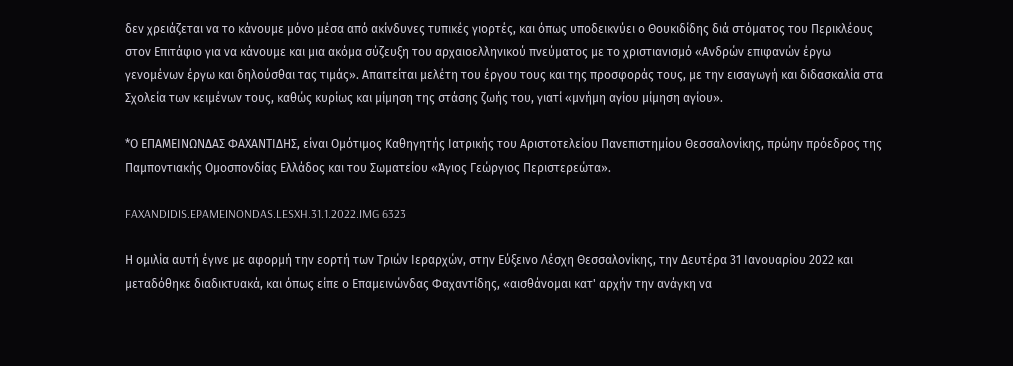δεν χρειάζεται να το κάνουμε μόνο μέσα από ακίνδυνες τυπικές γιορτές, και όπως υποδεικνύει ο Θουκιδίδης διά στόματος του Περικλέους στον Επιτάφιο για να κάνουμε και μια ακόμα σύζευξη του αρχαιοελληνικού πνεύματος με το χριστιανισμό «Ανδρών επιφανών έργω γενομένων έργω και δηλούσθαι τας τιμάς». Απαιτείται μελέτη του έργου τους και της προσφοράς τους, με την εισαγωγή και διδασκαλία στα Σχολεία των κειμένων τους, καθώς κυρίως και μίμηση της στάσης ζωής του, γιατί «μνήμη αγίου μίμηση αγίου».

*Ο ΕΠΑΜΕΙΝΩΝΔΑΣ ΦΑΧΑΝΤΙΔΗΣ, είναι Ομότιμος Καθηγητής Ιατρικής του Αριστοτελείου Πανεπιστημίου Θεσσαλονίκης, πρώην πρόεδρος της Παμποντιακής Ομοσπονδίας Ελλάδος και του Σωματείου «Άγιος Γεώργιος Περιστερεώτα».

FAXANDIDIS.EPAMEINONDAS.LESXH.31.1.2022.IMG 6323

Η ομιλία αυτή έγινε με αφορμή την εορτή των Τριών Ιεραρχών, στην Εύξεινο Λέσχη Θεσσαλονίκης, την Δευτέρα 31 Ιανουαρίου 2022 και μεταδόθηκε διαδικτυακά, και όπως είπε ο Επαμεινώνδας Φαχαντίδης, «αισθάνομαι κατ' αρχήν την ανάγκη να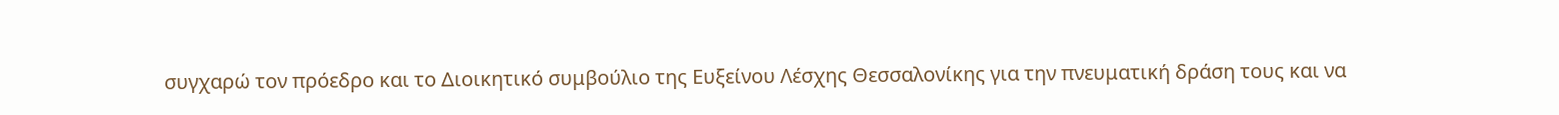συγχαρώ τον πρόεδρο και το Διοικητικό συμβούλιο της Ευξείνου Λέσχης Θεσσαλονίκης για την πνευματική δράση τους και να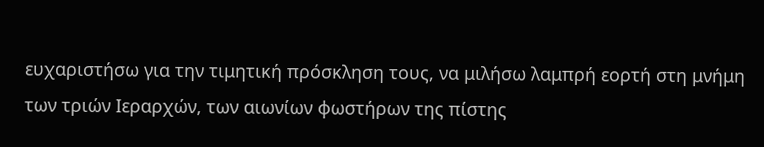ευχαριστήσω για την τιμητική πρόσκληση τους, να μιλήσω λαμπρή εορτή στη μνήμη των τριών Ιεραρχών, των αιωνίων φωστήρων της πίστης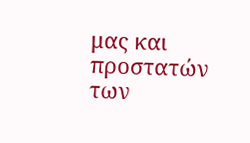μας και προστατών των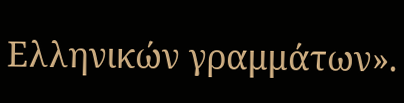Ελληνικών γραμμάτων».